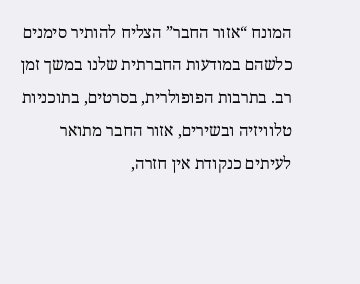המונח “אזור החבר” הצליח להותיר סימנים כלשהם במודעות החברתית שלנו במשך זמן רב. בתרבות הפופולרית, בסרטים, בתוכניות טלוויזיה ובשירים, אזור החבר מתואר לעיתים כנקודת אין חזרה,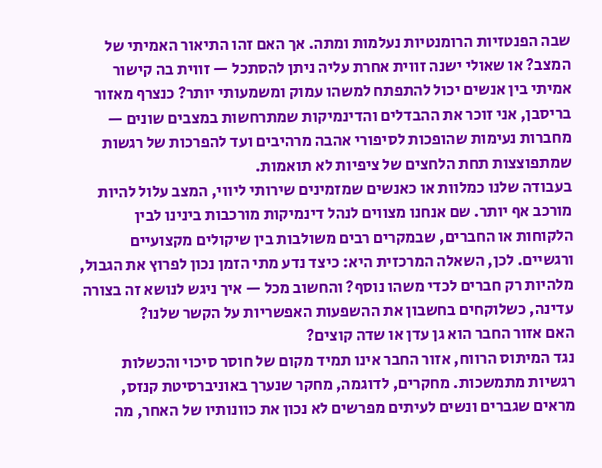שבה הפנטזיות הרומנטיות נעלמות ומתה. אך האם זהו התיאור האמיתי של המצב? או שאולי ישנה זווית אחרת עליה ניתן להסתכל — זווית בה קישור אמיתי בין אנשים יכול להתפתח למשהו עמוק ומשמעותי יותר? כנצרף מאזור בריסבן, אני זוכר את ההבדלים והדינמיקות שמתרחשות במצבים שונים — מחברות נעימות שהופכות לסיפורי אהבה מרהיבים ועד להפרכות של רגשות שמתפוצצות תחת הלחצים של ציפיות לא תואמות.
בעבודה שלנו כמלוות או כאנשים שמזמינים שירותי ליווי, המצב עלול להיות מורכב אף יותר. שם אנחנו מצווים לנהל דינמיקות מורכבות בינינו לבין הלקוחות או החברים, שבמקרים רבים משולבות בין שיקולים מקצועיים ורגשיים. לכן, השאלה המרכזית היא: כיצד נדע מתי הזמן נכון לפרוץ את הגבול, מלהיות רק חברים לכדי משהו נוסף? והחשוב מכל — איך ניגש לנושא זה בצורה עדינה, כשלוקחים בחשבון את ההשפעות האפשריות על הקשר שלנו?
האם אזור החבר הוא גן עדן או שדה קוצים?
נגד המיתוס הרווח, אזור החבר אינו תמיד מקום של חוסר סיכוי והכשלות רגשיות מתמשכות. מחקרים, לדוגמה, מחקר שנערך באוניברסיטת קנזס, מראים שגברים ונשים לעיתים מפרשים לא נכון את כוונותיו של האחר, מה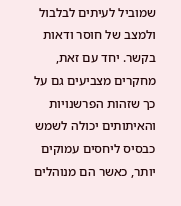שמוביל לעיתים לבלבול ולמצב של חוסר ודאות בקשר. יחד עם זאת, מחקרים מצביעים גם על כך שזהות הפרשנויות והאיתותים יכולה לשמש כבסיס ליחסים עמוקים יותר, כאשר הם מנוהלים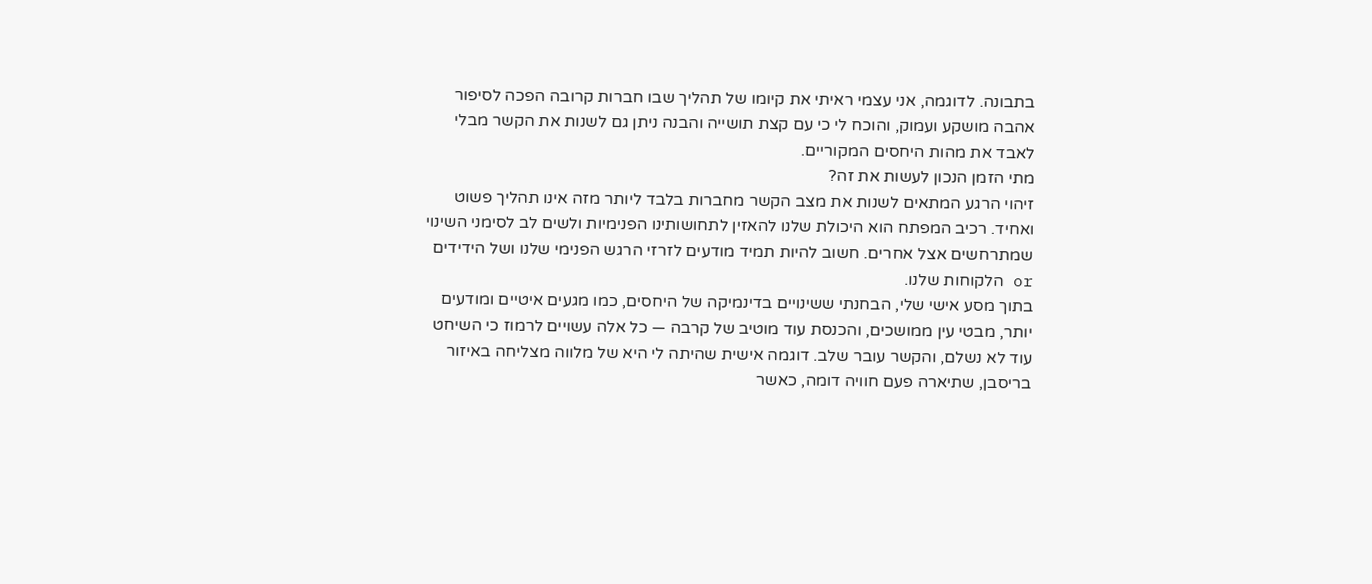בתבונה. לדוגמה, אני עצמי ראיתי את קיומו של תהליך שבו חברות קרובה הפכה לסיפור אהבה מושקע ועמוק, והוכח לי כי עם קצת תושייה והבנה ניתן גם לשנות את הקשר מבלי לאבד את מהות היחסים המקוריים.
מתי הזמן הנכון לעשות את זה?
זיהוי הרגע המתאים לשנות את מצב הקשר מחברות בלבד ליותר מזה אינו תהליך פשוט ואחיד. רכיב המפתח הוא היכולת שלנו להאזין לתחושותינו הפנימיות ולשים לב לסימני השינוי שמתרחשים אצל אחרים. חשוב להיות תמיד מודעים לזרזי הרגש הפנימי שלנו ושל הידידים or הלקוחות שלנו.
בתוך מסע אישי שלי, הבחנתי ששינויים בדינמיקה של היחסים, כמו מגעים איטיים ומודעים יותר, מבטי עין ממושכים, והכנסת עוד מוטיב של קרבה — כל אלה עשויים לרמוז כי השיחט עוד לא נשלם, והקשר עובר שלב. דוגמה אישית שהיתה לי היא של מלווה מצליחה באיזור בריסבן, שתיארה פעם חוויה דומה, כאשר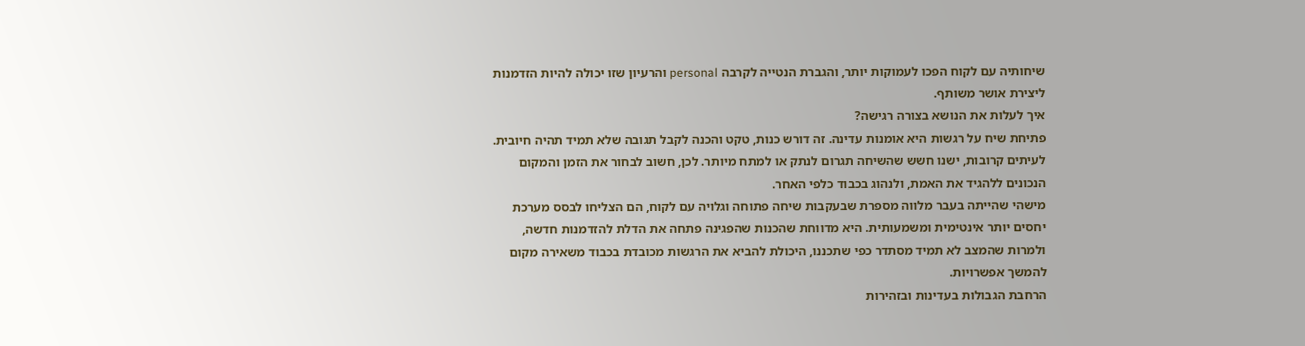שיחותיה עם לקוח הפכו לעמוקות יותר, והגברת הנטייה לקרבה personal והרעיון שזו יכולה להיות הזדמנות ליצירת אושר משותף.
איך לעלות את הנושא בצורה רגישה?
פתיחת שיח על רגשות היא אומנות עדינה. זה דורש כנות, טקט והכנה לקבל תגובה שלא תמיד תהיה חיובית. לעיתים קרובות, ישנו חשש שהשיחה תגרום לנתק או למתח מיותר. לכן, חשוב לבחור את הזמן והמקום הנכונים ללהגיד את האמת, ולנהוג בכבוד כלפי האחר.
מישהי שהייתה בעבר מלווה מספרת שבעקבות שיחה פתוחה וגלויה עם לקוח, הם הצליחו לבסס מערכת יחסים יותר אינטימית ומשמעותית. היא מדווחת שהכנות שהפגינה פתחה את הדלת להזדמנות חדשה, ולמרות שהמצב לא תמיד מסתדר כפי שתכננו, היכולת להביא את הרגשות מכובדת בכבוד משאירה מקום להמשך אפשרויות.
הרחבת הגבולות בעדינות ובזהירות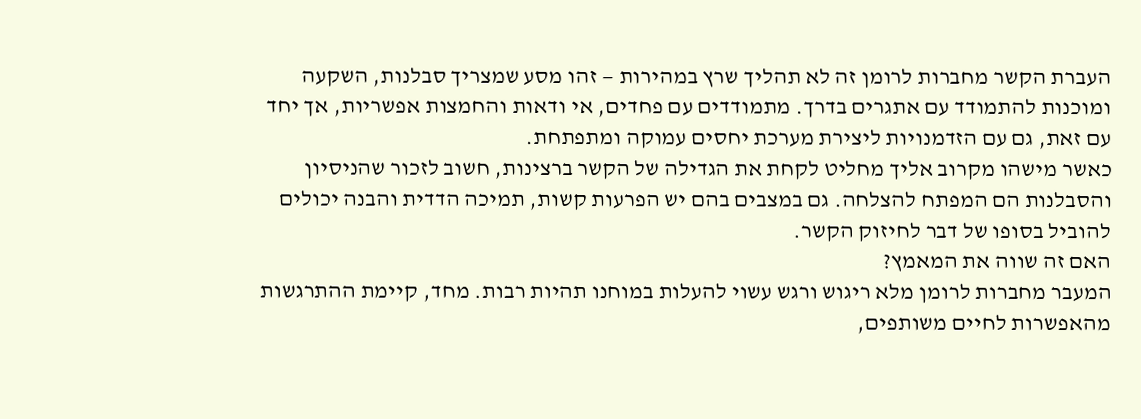העברת הקשר מחברות לרומן זה לא תהליך שרץ במהירות — זהו מסע שמצריך סבלנות, השקעה ומוכנות להתמודד עם אתגרים בדרך. מתמודדים עם פחדים, אי ודאות והחמצות אפשריות, אך יחד עם זאת, גם עם הזדמנויות ליצירת מערכת יחסים עמוקה ומתפתחת.
כאשר מישהו מקרוב אליך מחליט לקחת את הגדילה של הקשר ברצינות, חשוב לזכור שהניסיון והסבלנות הם המפתח להצלחה. גם במצבים בהם יש הפרעות קשות, תמיכה הדדית והבנה יכולים להוביל בסופו של דבר לחיזוק הקשר.
האם זה שווה את המאמץ?
המעבר מחברות לרומן מלא ריגוש ורגש עשוי להעלות במוחנו תהיות רבות. מחד, קיימת ההתרגשות מהאפשרות לחיים משותפים,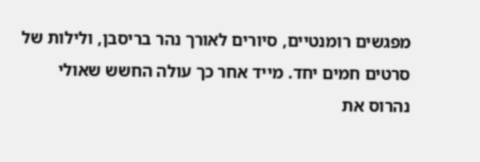מפגשים רומנטיים, סיורים לאורך נהר בריסבן, ולילות של סרטים חמים יחד. מייד אחר כך עולה החשש שאולי נהרוס את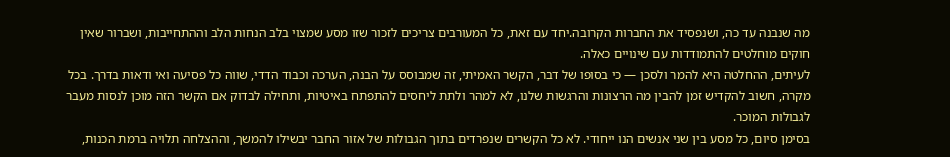מה שנבנה עד כה, ושנפסיד את החברות הקרובה.יחד עם זאת, כל המעורבים צריכים לזכור שזו מסע שמצוי בלב הנחות הלב וההתחייבות, ושברור שאין חוקים מוחלטים להתמודדות עם שינויים כאלה.
לעיתים, ההחלטה היא להמר ולסכן — כי בסופו של דבר, הקשר האמיתי, זה שמבוסס על הבנה, הערכה וכבוד הדדי, שווה כל פסיעה ואי ודאות בדרך. בכל מקרה, חשוב להקדיש זמן להבין מה הרצונות והרגשות שלנו, לא למהר ולתת ליחסים להתפתח באיטיות, ותחילה לבדוק אם הקשר הזה מוכן לנסות מעבר לגבולות המוכר.
בסימן סיום, כל מסע בין שני אנשים הנו ייחודי. לא כל הקשרים שנפרדים בתוך הגבולות של אזור החבר יבשילו להמשך, וההצלחה תלויה ברמת הכנות,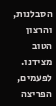הסבלנות, והרצון הטוב מצידנו. לפעמים, הפריצה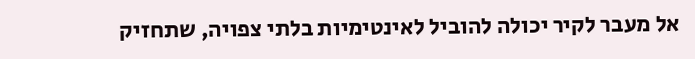אל מעבר לקיר יכולה להוביל לאינטימיות בלתי צפויה, שתחזיק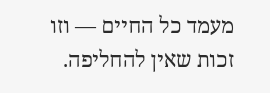מעמד כל החיים — וזו זכות שאין להחליפה.